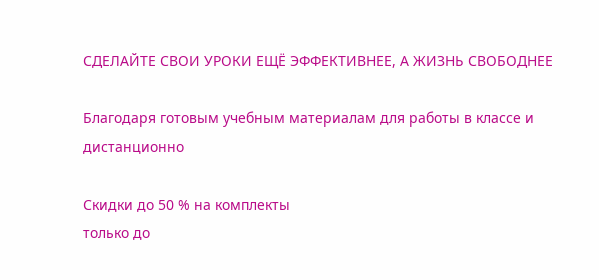СДЕЛАЙТЕ СВОИ УРОКИ ЕЩЁ ЭФФЕКТИВНЕЕ, А ЖИЗНЬ СВОБОДНЕЕ

Благодаря готовым учебным материалам для работы в классе и дистанционно

Скидки до 50 % на комплекты
только до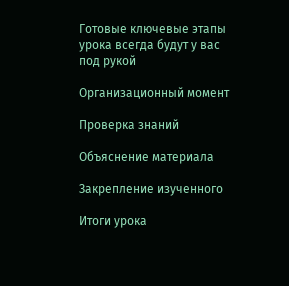Готовые ключевые этапы урока всегда будут у вас под рукой

Организационный момент

Проверка знаний

Объяснение материала

Закрепление изученного

Итоги урока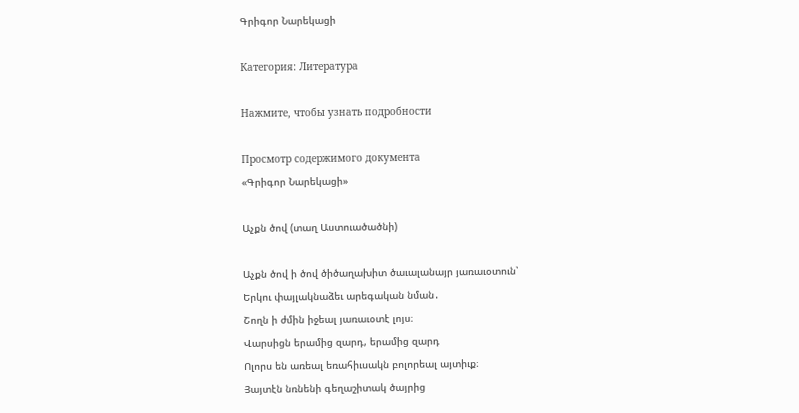Գրիգոր Նարեկացի

Категория: Литература

Нажмите, чтобы узнать подробности

Просмотр содержимого документа
«Գրիգոր Նարեկացի»

Աչքն ծով (տաղ Աստուածածնի)

Աչքն ծով ի ծով ծիծաղախիտ ծաւալանայր յառաւօտուն՝
Երկու փայլակնաձեւ արեգական նման․
Շողն ի ժմին իջեալ յառաւօտէ լոյս։
Վարսիցն երամից զարդ, երամից զարդ
Ոլորս են առեալ եռահիւսակն բոլորեալ այտիւք։
Յայտէն նռնենի գեղաշիտակ ծայրից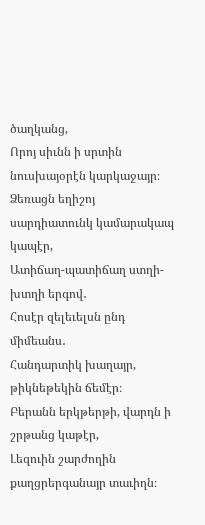ծաղկանց,
Որոյ սիւնն ի սրտին նուսխայօրէն կարկաջայր։
Ձեռացն եղիշոյ սարդիատունկ կամարակապ կապէր,
Ատիճաղ-պատիճաղ ստղի-խտղի երգով․
Հոսէր զելեւելսն ընդ միմեանս․
Հանդարտիկ խաղայր, թիկնեթեկին ճեմէր։
Բերանն երկթերթի, վարդն ի շրթանց կաթէր,
Լեզուին շարժողին քաղցրերգանայր տաւիղն։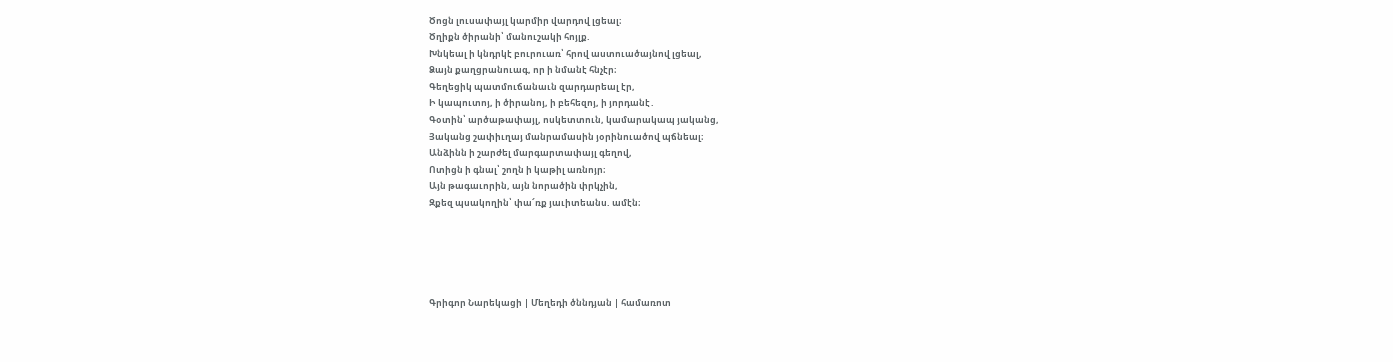Ծոցն լուսափայլ կարմիր վարդով լցեալ։
Ծղիքն ծիրանի՝ մանուշակի հոյլք.
Խնկեալ ի կնդրկէ բուրուառ՝ հրով աստուածայնով լցեալ,
Ձայն քաղցրանուագ, որ ի նմանէ հնչէր։
Գեղեցիկ պատմուճանաւն զարդարեալ էր,
Ի կապուտոյ, ի ծիրանոյ, ի բեհեզոյ, ի յորդանէ․
Գօտին՝ արծաթափայլ, ոսկետտուն, կամարակապ յականց,
Յականց շափիւղայ մանրամասին յօրինուածով պճնեալ։
Անձինն ի շարժել մարգարտափայլ գեղով,
Ոտիցն ի գնալ՝ շողն ի կաթիլ առնոյր։
Այն թագաւորին, այն նորածին փրկչին,
Զքեզ պսակողին՝ փա՜ռք յաւիտեանս. ամէն։





Գրիգոր Նարեկացի | Մեղեդի ծննդյան | համառոտ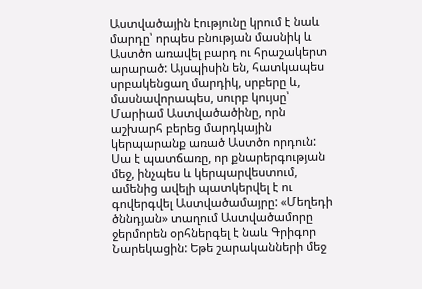Աստվածային էությունը կրում է նաև մարդը՝ որպես բնության մասնիկ և Աստծո առավել բարդ ու հրաշակերտ արարած: Այսպիսին են, հատկապես սրբակենցաղ մարդիկ, սրբերը և, մասնավորապես, սուրբ կույսը՝ Մարիամ Աստվածածինը, որն աշխարհ բերեց մարդկային կերպարանք առած Աստծո որդուն: Սա է պատճառը, որ քնարերգության մեջ, ինչպես և կերպարվեստում, ամենից ավելի պատկերվել է ու գովերգվել Աստվածամայրը: «Մեղեդի ծննդյան» տաղում Աստվածամորը ջերմորեն օրհներգել է նաև Գրիգոր Նարեկացին: Եթե շարականների մեջ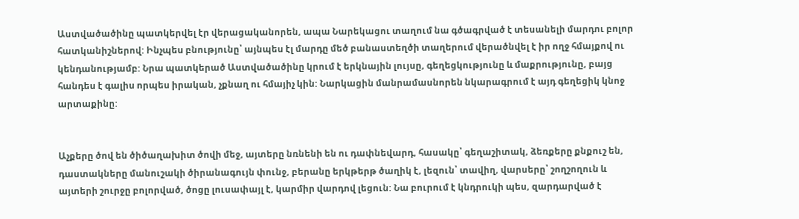Աստվածածինը պատկերվել էր վերացականորեն, ապա Նարեկացու տաղում նա գծագրված է տեսանելի մարդու բոլոր հատկանիշներով: Ինչպես բնությունը՝ այնպես էլ մարդը մեծ բանաստեղծի տաղերում վերածնվել է իր ողջ հմայքով ու կենդանությամբ: Նրա պատկերած Աստվածածինը կրում է երկնային լույսը, գեղեցկությունը և մաքրությունը, բայց հանդես է գալիս որպես իրական, չքնաղ ու հմայիչ կին: Նարկացին մանրամասնորեն նկարագրում է այդ գեղեցիկ կնոջ արտաքինը:


Աչքերը ծով են ծիծաղախիտ ծովի մեջ, այտերը նռնենի են ու դափնեվարդ, հասակը՝ գեղաշիտակ, ձեռքերը քնքուշ են, դաստակները մանուշակի ծիրանագույն փունջ, բերանը երկթերթ ծաղիկ է, լեզուն՝ տավիղ, վարսերը՝ շողշողուն և այտերի շուրջը բոլորված, ծոցը լուսափայլ է, կարմիր վարդով լեցուն: Նա բուրում է կնդրուկի պես, զարդարված է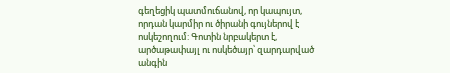գեղեցիկ պատմուճանով, որ կապույտ, որդան կարմիր ու ծիրանի գույներով է ոսկեշողում: Գոտին նրբակերտ է, արծաթափայլ ու ոսկեծայր՝ զարդարված անգին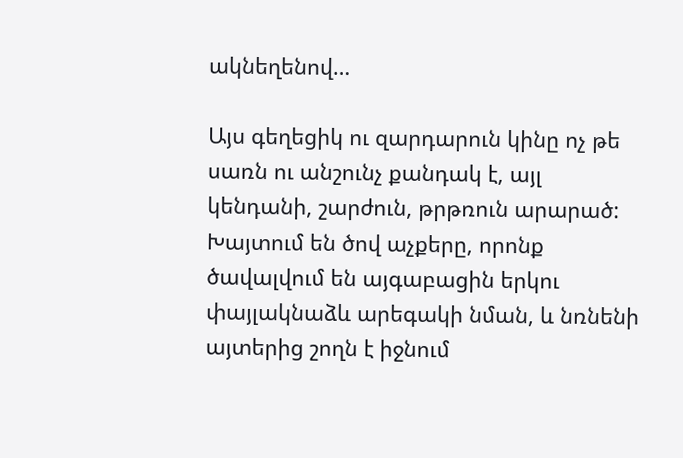ակնեղենով…

Այս գեղեցիկ ու զարդարուն կինը ոչ թե սառն ու անշունչ քանդակ է, այլ կենդանի, շարժուն, թրթռուն արարած: Խայտում են ծով աչքերը, որոնք ծավալվում են այգաբացին երկու փայլակնաձև արեգակի նման, և նռնենի այտերից շողն է իջնում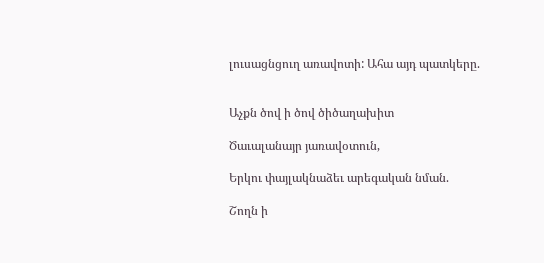լուսացնցուղ առավոտի: Ահա այդ պատկերը.


Աչքն ծով ի ծով ծիծաղախիտ

Ծաւալանայր յառավօտուն,

Երկու փայլակնաձեւ արեգական նման.

Շողն ի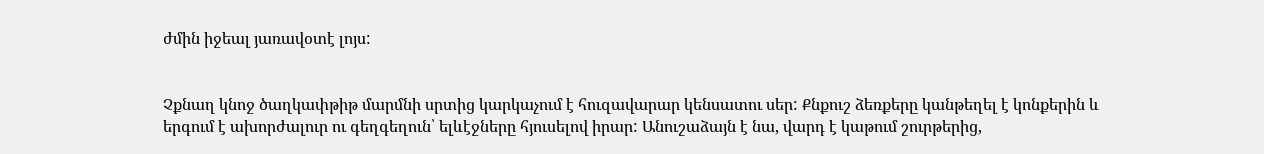ժմին իջեալ յառավօտէ լոյս:


Չքնաղ կնոջ ծաղկափթիթ մարմնի սրտից կարկաչում է հուզավարար կենսատու սեր: Քնքուշ ձեռքերը կանթեղել է կոնքերին և երգում է ախորժալուր ու գեղգեղուն՝ ելևէջները հյուսելով իրար: Անուշաձայն է նա, վարդ է կաթում շուրթերից,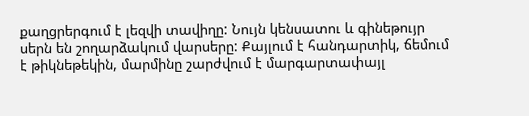քաղցրերգում է լեզվի տավիղը: Նույն կենսատու և գինեթույր սերն են շողարձակում վարսերը: Քայլում է հանդարտիկ, ճեմում է թիկնեթեկին, մարմինը շարժվում է մարգարտափայլ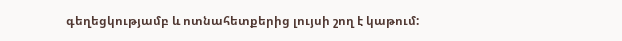գեղեցկությամբ և ոտնահետքերից լույսի շող է կաթում: